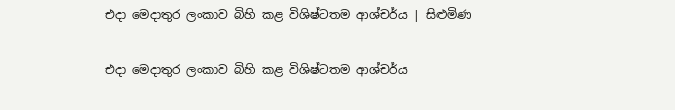එදා මෙදාතුර ලංකාව බිහි කළ විශිෂ්ටතම ආශ්චර්ය | සිළුමිණ

එදා මෙදාතුර ලංකාව බිහි කළ විශිෂ්ටතම ආශ්චර්ය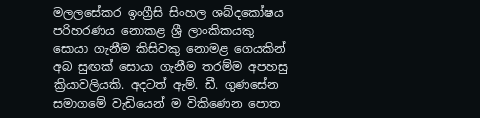මලලසේකර ඉංග්‍රීසි සිංහල ශබ්දකෝෂය පරිහරණය නොකළ ශ්‍රී ලාංකිකයකු සොයා ගැනීම කිසිවකු නොමළ ගෙයකින් අබ සුඟක් සොයා ගැනීම තරම්ම අපහසු ක්‍රියාවලියකි. අදටත් ඇම්. ඩී. ගුණසේන සමාගමේ වැඩියෙන් ම විකිණෙන පොත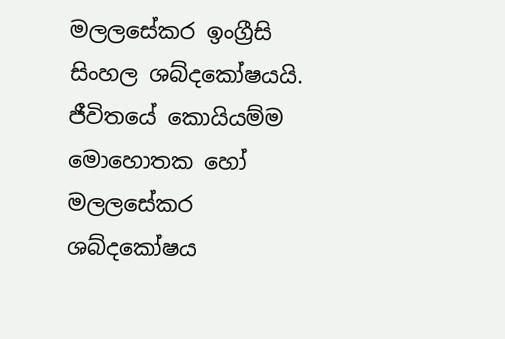මලලසේකර ඉංග්‍රීසි සිංහල ශබ්දකෝෂයයි. ජීවිතයේ කොයියම්ම මොහොතක හෝ මලලසේකර ශබ්දකෝෂය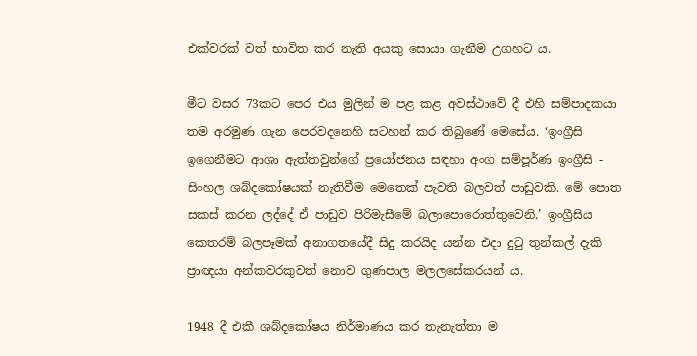එක්වරක් වත් භාවිත කර නැති අයකු සොයා ගැනීම උගහට ය.

මීට වසර 73කට පෙර එය මුලින් ම පළ කළ අවස්ථාවේ දී එහි සම්පාදකයා තම අරමුණ ගැන පෙරවදනෙහි සටහන් කර තිබුණේ මෙසේය. ‘ඉංග්‍රීසි ඉගෙනීමට ආශා ඇත්තවුන්ගේ ප්‍රයෝජනය සඳහා අංග සම්පූර්ණ ඉංග්‍රීසි - සිංහල ශබ්දකෝෂයක් නැතිවීම මෙතෙක් පැවති බලවත් පාඩුවකි. මේ පො‍ත සකස් කරන ලද්දේ ඒ පාඩුව පිරිමැසීමේ බලාපොරොත්තුවෙනි.’ ඉංග්‍රීසිය කෙතරම් බලපෑමක් අනාගතයේදී සිදු කරයිද යන්න එදා දුටු තුන්කල් දැකි ප්‍රාඥයා අන්කවරකුවත් නොව ගුණපාල මලලසේකරයන් ය.

1948 දී එකී ශබ්දකෝෂය නිර්මාණය කර තැනැත්තා ම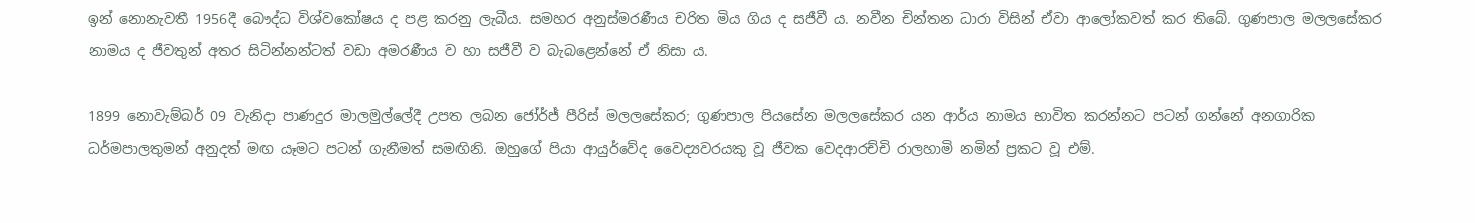ඉන් නොනැවතී 1956දී බෞද්ධ විශ්වකෝෂය ද පළ කරනු ලැබීය. සමහර අනුස්මරණීය චරිත මිය ගිය ද සජීවී ය. නවීන චින්තන ධාරා විසින් ඒවා ආලෝකවත් කර තිබේ. ගුණපාල මලලසේකර නාමය ද ජීවතුන් අතර සිටින්නන්ටත් වඩා අමරණීය ව හා සජීවී ව බැබළෙන්නේ ඒ නිසා ය.

1899 නොවැම්බර් 09 වැනිදා පාණදුර මාලමුල්ලේදී උපත ලබන ජෝර්ජ් පීරිස් මලලසේකර; ගුණපාල පියසේන මලලසේකර යන ආර්ය නාමය භාවිත කරන්නට පටන් ගන්නේ අනගාරික ධර්මපාලතුමන් අනුදත් මඟ යෑමට පටන් ගැනීමත් සමඟිනි. ඔහුගේ පියා ආයුර්වේද වෛද්‍යවරයකු වූ ජීවක වෙදආරච්චි රාලහාමි නමින් ප්‍රකට වූ එම්.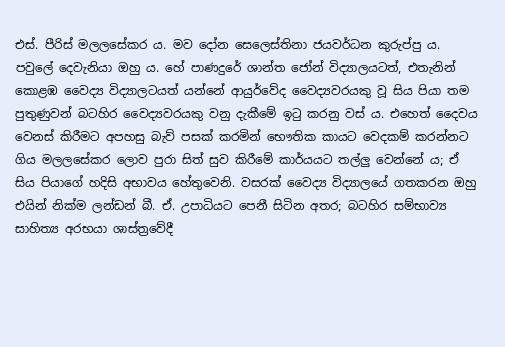එස්. පීරිස් මලලසේකර ය. මව දෝන සෙලෙස්තිනා ජයවර්ධන කුරුප්පු ය. පවුලේ දෙවැනියා ඔහු ය. හේ පාණදුරේ ශාන්ත ජෝන් විද්‍යාලයටත්, එතැනින් කොළඹ වෛද්‍ය විද්‍යාලටයත් යන්නේ ආයුර්වේද වෛද්‍යවරයකු වූ සිය පියා තම පුතුණුවන් බටහිර වෛද්‍යවරයකු වනු දැකීමේ ඉටු කරනු වස් ය. එහෙත් දෛවය වෙනස් කිරීමට අපහසු බැව් පසක් කරමින් භෞතික කායට වෙදකම් කරන්නට ගිය මලලසේකර ලොව පුරා සිත් සුව කිරීමේ කාර්යයට තල්ලු වෙන්නේ ය; ඒ සිය පියාගේ හදිසි අභාවය හේතුවෙනි. වසරක් වෛද්‍ය විද්‍යාලයේ ගතකරන ඔහු එයින් නික්ම ලන්ඩන් බී. ඒ. උපාධියට පෙනී සිටින අතර; බටහිර සම්භාව්‍ය සාහිත්‍ය අරභයා ශාස්ත්‍රවේදී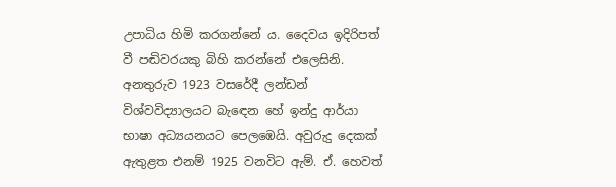උපාධිය හිමි කරගන්නේ ය. දෛවය ඉදිරිපත් වී පඬිවරයකු බිහි කරන්නේ එලෙසිනි. අනතුරුව 1923 වසරේදී ලන්ඩන් විශ්වවිද්‍යාලයට බැඳෙන හේ ඉන්දු ආර්යා භාෂා අධ්‍යයනයට පෙලඹෙයි. අවුරුදු දෙකක් ඇතුළත එනම් 1925 වනවිට ඇම්. ඒ. හෙවත්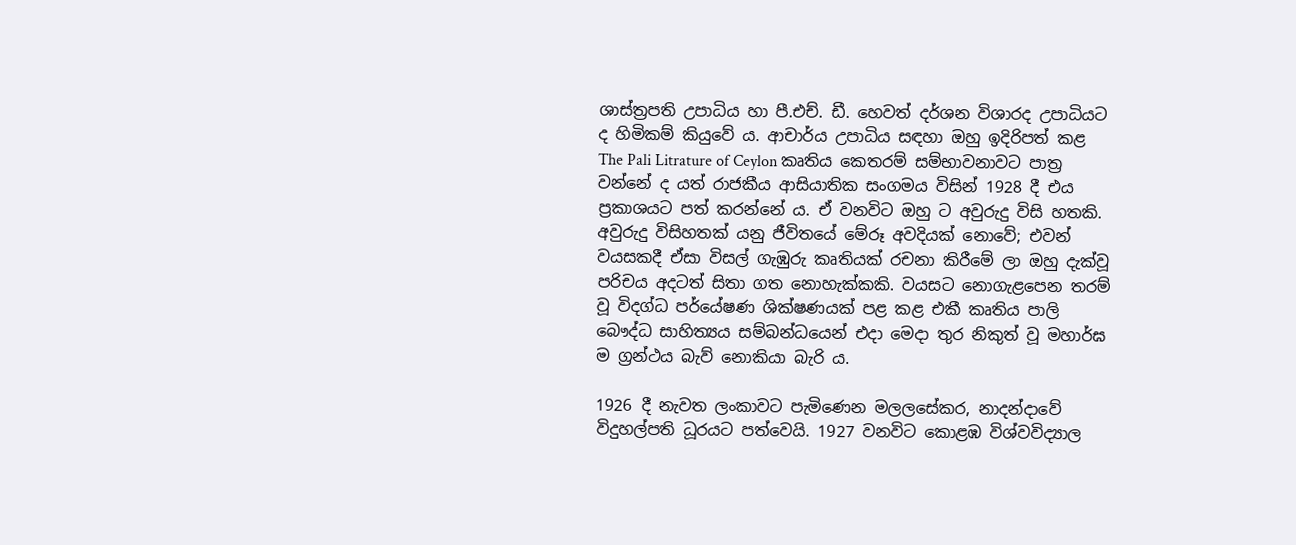ශාස්ත්‍රපති උපාධිය හා පී.එච්. ඩී. හෙවත් දර්ශන විශාරද උපාධියට ද හිමිකම් කියුවේ ය. ආචාර්ය උපාධිය සඳහා ඔහු ඉදිරිපත් කළ The Pali Litrature of Ceylon කෘතිය කෙතරම් සම්භාවනාවට පාත්‍ර වන්නේ ද යත් රාජකීය ආසියාතික සංගමය විසින් 1928 දී එය ප්‍රකාශයට පත් කරන්නේ ය. ඒ වනවිට ඔහු ට අවුරුදු විසි හතකි. අවුරුදු විසිහතක් යනු ජීවිතයේ මේරූ අවදියක් නොවේ; එවන් වයසකදී ඒසා විසල් ගැඹුරු කෘතියක් රචනා කිරීමේ ලා ඔහු දැක්වූ පරිචය අදටත් සිතා ගත නොහැක්කකි. වයසට නොගැළපෙන තරම් වූ විදග්ධ පර්යේෂණ ශික්ෂණයක් පළ කළ එකී කෘතිය පාලි බෞද්ධ සාහිත්‍යය සම්බන්ධයෙන් එදා මෙදා තුර නිකුත් වූ මහාර්ඝ ම ග්‍රන්ථය බැව් නොකියා බැරි ය.

1926 දී නැවත ලංකාවට පැමිණෙන මලලසේකර, නාදන්දාවේ විදුහල්පති ධූරයට පත්වෙයි. 1927 වනවිට කොළඹ විශ්වවිද්‍යාල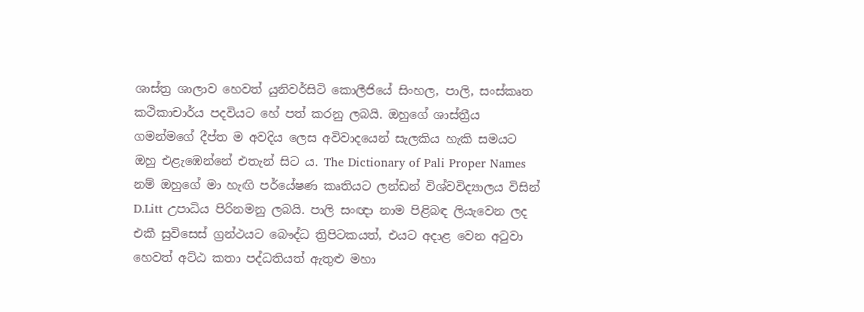ශාස්ත්‍ර ශාලාව හෙවත් යුනිවර්සිටි කොලීජියේ සිංහල, පාලි, සංස්කෘත කථිකාචාර්ය පදවියට හේ පත් කරනු ලබයි. ඔහුගේ ශාස්ත්‍රීය ගමන්මගේ දීප්ත ම අවදිය ලෙස අවිවාදයෙන් සැලකිය හැකි සමයට ඔහු එළැඹෙන්නේ එතැන් සිට ය. The Dictionary of Pali Proper Names නම් ඔහුගේ මා හැඟි පර්යේෂණ කෘතියට ලන්ඩන් විශ්වවිද්‍යාලය විසින් D.Litt උපාධිය පිරිනමනු ලබයි. පාලි සංඥා නාම පිළිබඳ ලියැවෙන ලද එකී සුවිසෙස් ග්‍රන්ථයට බෞද්ධ ත්‍රිපිටකයත්, එයට අදාළ වෙන අටුවා හෙවත් අට්ඨ කතා පද්ධතියත් ඇතුළු මහා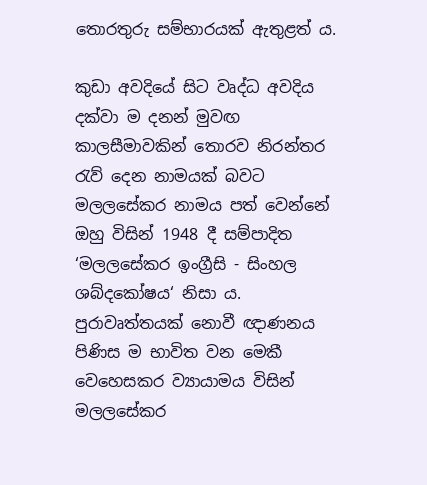තොරතුරු සම්භාරයක් ඇතුළත් ය.

කුඩා අවදියේ සිට වෘද්ධ අවදිය දක්වා ම දනන් මුවඟ කාලසීමාවකින් තොරව නිරන්තර රැව් දෙන නාමයක් බවට මලලසේකර නාමය පත් වෙන්නේ ඔහු විසින් 1948 දී සම්පාදිත ‘මලලසේකර ඉංග්‍රීසි - සිංහල ශබ්දකෝෂය‘ නිසා ය. පුරාවෘත්තයක් නොවී ඥාණනය පිණිස ම භාවිත වන මෙකී වෙහෙසකර ව්‍යායාමය විසින් මලලසේකර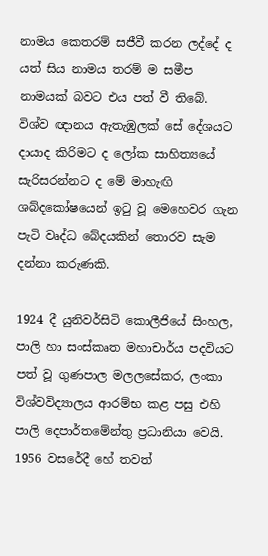නාමය කෙතරම් සජීවී කරන ලද්දේ ද යත් සිය නාමය තරම් ම සමීප නාමයක් බවට එය පත් වී තිබේ. විශ්ව ඥානය ඇතැඹුලක් සේ දේශයට දායාද කිරිමට ද ලෝක සාහිත්‍යයේ සැරිසරන්නට ද මේ මාහැඟි ශබ්දකෝෂයෙන් ඉටු වූ මෙහෙවර ගැන පැටි වෘද්ධ බේදයකින් තොරව සැම දන්නා කරුණකි.

1924 දී යුනිවර්සිටි කොලීජියේ සිංහල, පාලි හා සංස්කෘත මහාචාර්ය පදවියට පත් වූ ගුණපාල මලලසේකර, ලංකා විශ්වවිද්‍යාලය ආරම්භ කළ පසු එහි පාලි දෙපාර්තමේන්තු ප්‍රධානියා වෙයි. 1956 වසරේදී හේ තවත්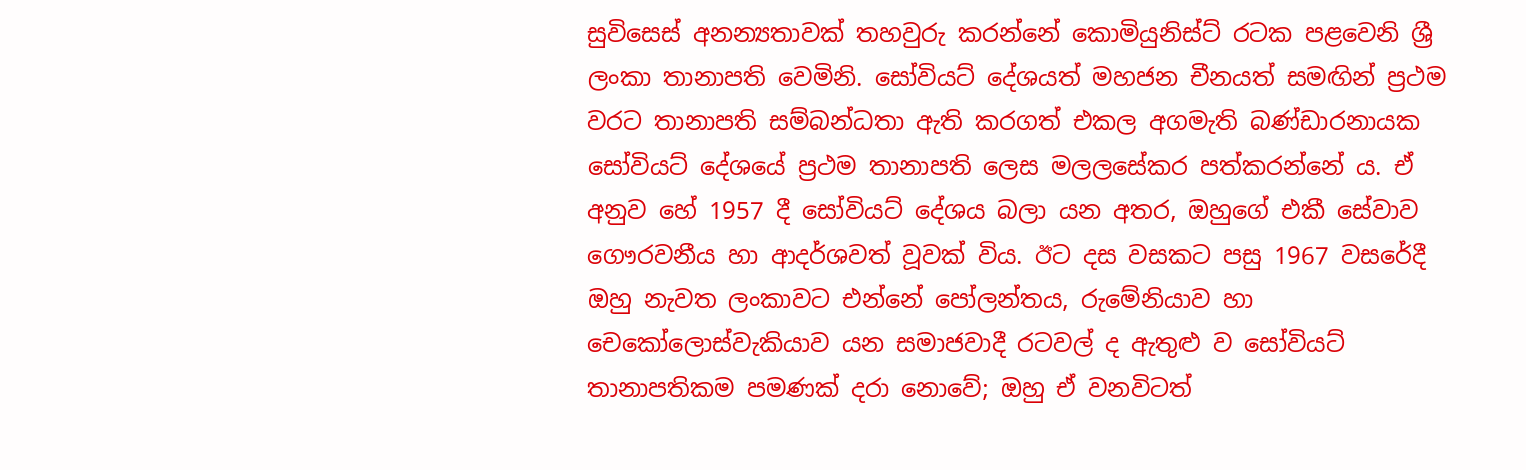සුවිසෙස් අනන්‍යතාවක් තහවුරු කරන්නේ කොමියුනිස්ට් රටක පළවෙනි ශ්‍රී ලංකා තානාපති වෙමිනි. සෝවියට් දේශයත් මහජන චීනයත් සමඟින් ප්‍රථම වරට තානාපති සම්බන්ධතා ඇති කරගත් එකල අගමැති බණ්ඩාරනායක සෝවියට් දේශයේ ප්‍රථම තානාපති ලෙස මලලසේකර පත්කරන්නේ ය. ඒ අනුව හේ 1957 දී සෝවියට් දේශය බලා යන අතර, ඔහුගේ එකී සේවාව ගෞරවනීය හා ආදර්ශවත් වූවක් විය. ඊට දස වසකට පසු 1967 වසරේදී ඔහු නැවත ලංකාවට එන්නේ පෝලන්තය, රුමේනියාව හා චෙකෝලොස්වැකියාව යන සමාජවාදී රටවල් ද ඇතුළු ව සෝවියට් තානාපතිකම පමණක් දරා නොවේ; ඔහු ඒ වනවිටත්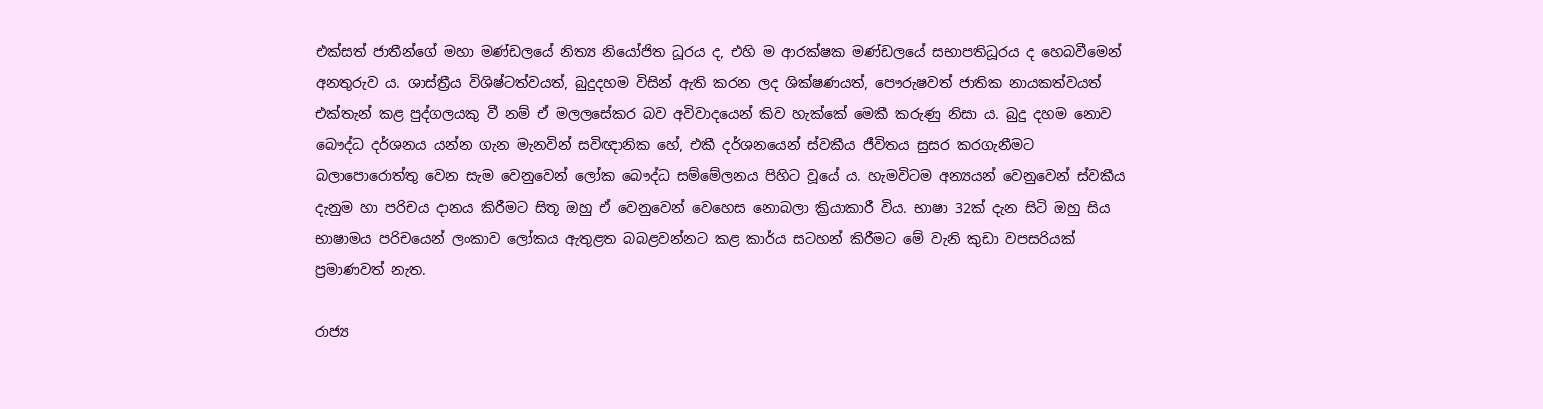එක්සත් ජාතීන්ගේ මහා මණ්ඩලයේ නිත්‍ය නියෝජිත ධූරය ද, එහි ම ආරක්ෂක මණ්ඩලයේ සභාපතිධූරය ද හෙබවීමෙන් අනතුරුව ය. ශාස්ත්‍රීය විශිෂ්ටත්වයත්, බුදුදහම විසින් ඇති කරන ලද ශික්ෂණයත්, පෞරුෂවත් ජාතික නායකත්වයත් එක්තැන් කළ පුද්ගලයකු වී නම් ඒ මලලසේකර බව අවිවාදයෙන් කිව හැක්කේ මෙකී කරුණු නිසා ය. බුදු දහම නොව බෞද්ධ දර්ශනය යන්න ගැන මැනවින් සවිඥානික හේ, එකී දර්ශනයෙන් ස්වකීය ජීවිතය සුසර කරගැනීමට බලාපොරොත්තු වෙන සැම වෙනුවෙන් ලෝක බෞද්ධ සම්මේලනය පිහිට වූයේ ය. හැමවිටම අන්‍යයන් වෙනුවෙන් ස්වකීය දැනුම හා පරිචය දානය කිරීමට සිතූ ඔහු ඒ වෙනුවෙන් වෙහෙස නොබලා ක්‍රියාකාරී විය. භාෂා 32ක් දැන සිටි ඔහු සිය භාෂාමය පරිචයෙන් ලංකාව ලෝකය ඇතුළත බබළවන්නට කළ කාර්ය සටහන් කිරීමට මේ වැනි කුඩා වපසරියක් ප්‍රමාණවත් නැත.

රාජ්‍ය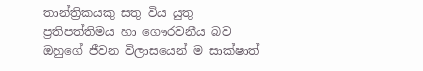තාන්ත්‍රිකයකු සතු විය යුතු ප්‍රතිපත්තිමය හා ගෞරවනීය බව ඔහුගේ ජීවන විලාසයෙන් ම සාක්ෂාත්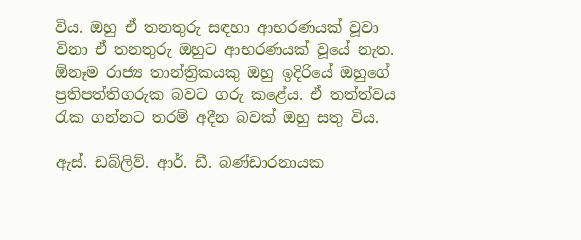විය. ඔහු ඒ තනතුරු සඳහා ආභරණයක් වූවා විනා ඒ තනතුරු ඔහුට ආභරණයක් වූයේ නැත. ඕනෑම රාජ්‍ය තාන්ත්‍රිකයකු ඔහු ඉදිරියේ ඔහුගේ ප්‍රතිපත්තිගරුක බවට ගරු කළේය. ඒ තත්ත්වය රැක ගන්නට තරම් අදීන බවක් ඔහු සතු විය.

ඇස්. ඩබ්ලිව්. ආර්. ඩී. බණ්ඩාරනායක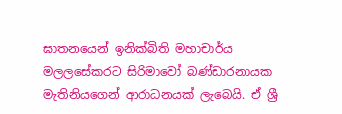ඝාතනයෙන් ඉනික්බිති මහාචාර්ය මලලසේකරට සිරිමාවෝ බණ්ඩාරනායක මැතිනියගෙන් ආරාධනයක් ලැබෙයි. ඒ ශ්‍රී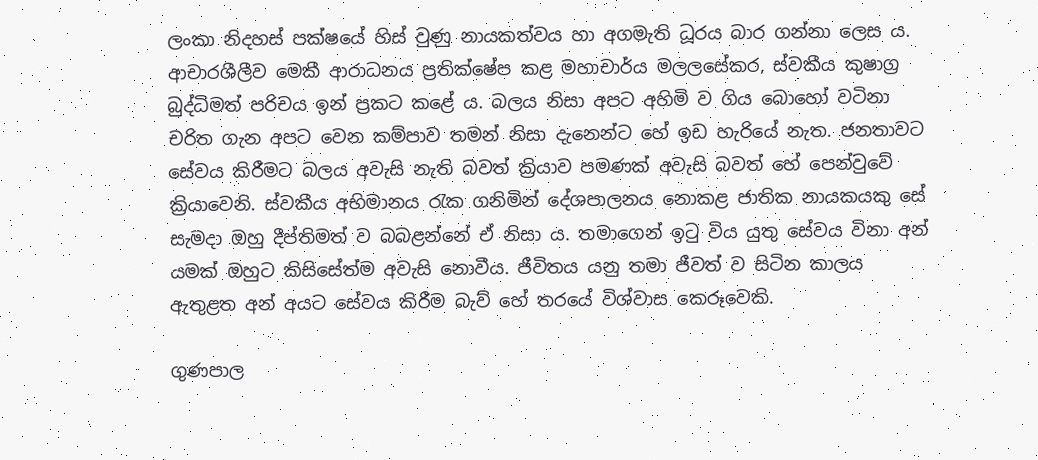ලංකා නිදහස් පක්ෂයේ හිස් වුණු නායකත්වය හා අගමැති ධූරය බාර ගන්නා ලෙස ය. ආචාරශීලීව මෙකී ආරාධනය ප්‍රතික්ෂේප කළ මහාචාර්ය මලලසේකර, ස්වකීය කුෂාග්‍ර බුද්ධිමත් පරිචය ඉන් ප්‍රකට කළේ ය. බලය නිසා අපට අහිමි ව ගිය බොහෝ වටිනා චරිත ගැන අපට වෙන කම්පාව තමන් නිසා දැනෙන්ට හේ ඉඩ හැරියේ නැත. ජනතාවට සේවය කිරීමට බලය අවැසි නැති බවත් ක්‍රියාව පමණක් අවැසි බවත් හේ පෙන්වුවේ ක්‍රියාවෙනි. ස්වකීය අභිමානය රැක ගනිමින් දේශපාලනය නොකළ ජාතික නායකයකු සේ සැමදා ඔහු දීප්තිමත් ව බබළන්නේ ඒ නිසා ය. තමාගෙන් ඉටු විය යුතු සේවය විනා අන් යමක් ඔහුට කිසිසේත්ම අවැසි නොවීය. ජීවිතය යනු තමා ජීවත් ව සිටින කාලය ඇතුළත අන් අයට සේවය කිරීම බැව් හේ තරයේ විශ්වාස කෙරූවෙකි.

ගුණපාල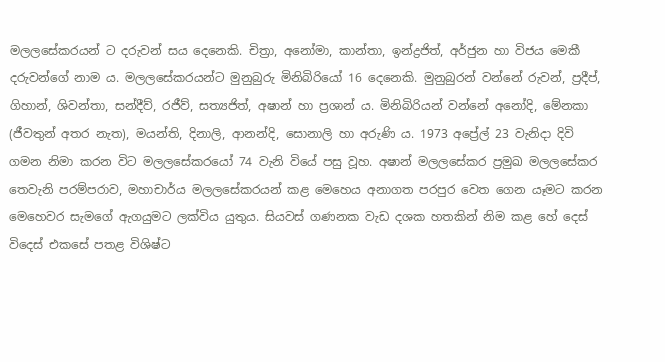මලලසේකරයන් ට දරුවන් සය දෙනෙකි. චිත්‍රා, අනෝමා, කාන්තා, ඉන්ද්‍රජිත්, අර්ජුන හා විජය මෙකී දරුවන්ගේ නාම ය. මලලසේකරයන්ට මුනුබුරු මිනිබිරියෝ 16 දෙනෙකි. මුනුබුරන් වන්නේ රුවන්, ප්‍රදීප්, ගිහාන්, ශිවන්තා, සන්දීව්, රජීව්, සත්‍යජිත්, අෂාන් හා ප්‍රශාන් ය. මිනිබිරියන් වන්නේ අනෝදි, මේනකා (ජීවතුන් අතර නැත), මයන්ති, දිනාලි, ආනන්දි, සොනාලි හා අරුණි ය. 1973 අප්‍රේල් 23 වැනිදා දිවි ගමන නිමා කරන විට මලලසේකරයෝ 74 වැනි වියේ පසු වූහ. අෂාන් මලලසේකර ප්‍රමුඛ මලලසේකර තෙවැනි පරම්පරාව, මහාචාර්ය මලලසේකරයන් කළ මෙහෙය අනාගත පරපුර වෙත ගෙන යෑමට කරන මෙහෙවර සැමගේ ඇගයුමට ලක්විය යුතුය. සියවස් ගණනක වැඩ දශක හතකින් නිම කළ හේ දෙස් විදෙස් එකසේ පතළ විශිෂ්ට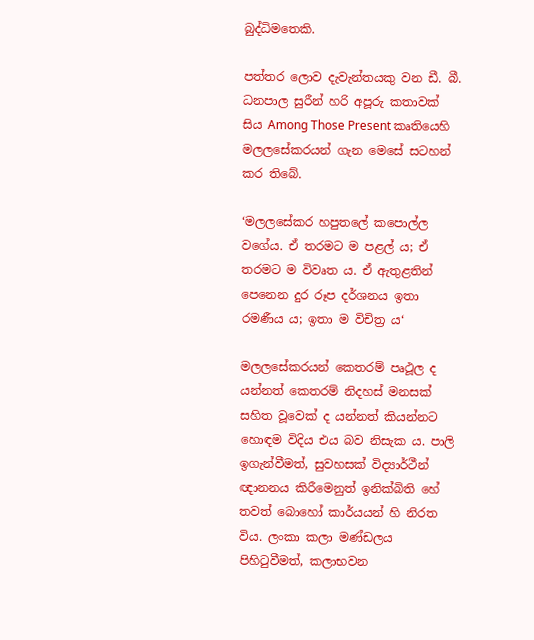බුද්ධිමතෙකි.

පත්තර ලොව දැවැන්තයකු වන ඩී. බී. ධනපාල සුරීන් හරි අපූරු කතාවක් සිය Among Those Present කෘතියෙහි මලලසේකරයන් ගැන මෙසේ සටහන් කර තිබේ.

‘මලලසේකර හපුතලේ කපොල්ල වගේය. ඒ තරමට ම පළල් ය; ඒ තරමට ම විවෘත ය. ඒ ඇතුළතින් පෙනෙන දුර රූප දර්ශනය ඉතා රමණීය ය; ඉතා ම විචිත්‍ර ය‘

මලලසේකරයන් කෙතරම් පෘථූල ද යන්නත් කෙතරම් නිදහස් මනසක් සහිත වූවෙක් ද යන්නත් කියන්නට හොඳම විදිය එය බව නිසැක ය. පාලි ඉගැන්වීමත්, සුවහසක් විද්‍යාර්ථීන් ඥානනය කිරීමෙනුත් ඉනික්බිති හේ තවත් බොහෝ කාර්යයන් හි නිරත විය. ලංකා කලා මණ්ඩලය පිහිටුවීමත්, කලාභවන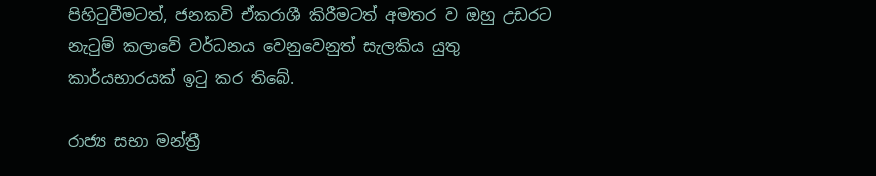පිහිටුවීමටත්, ජනකවි ඒකරාශී කිරීමටත් අමතර ව ඔහු උඩරට නැටුම් කලාවේ වර්ධනය වෙනුවෙනුත් සැලකිය යුතු කාර්යභාරයක් ඉටු කර තිබේ.

රාජ්‍ය සභා මන්ත්‍රී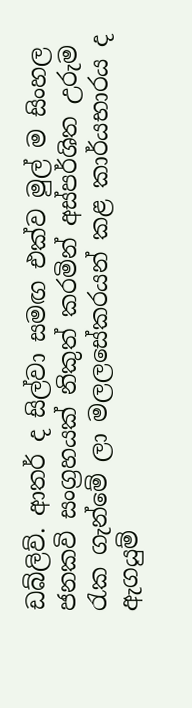ඩබ්ලිව්. ආතර් ද සිල්වා සමඟ එක්ව මුල් ම සිංහල ජනකවි සංග්‍රහයක් නිකුත් කරමින් අස්පර්ශිත උරුම රැක ගැන්මේ ලා මලලසේකරයන් කළ කාර්යභාරය ද ඇගයුම්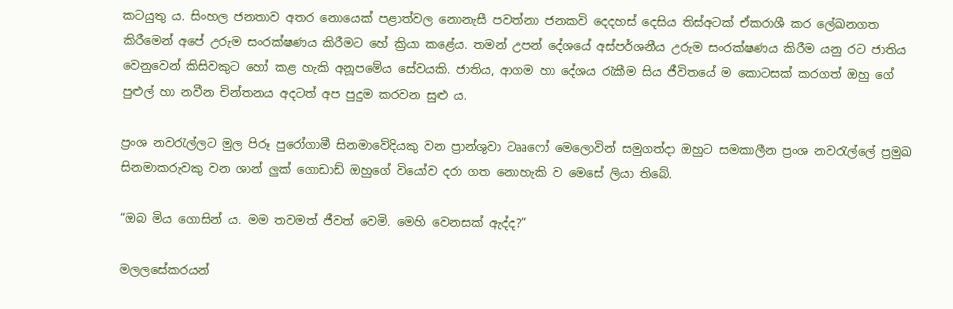කටයුතු ය. සිංහල ජනතාව අතර නොයෙක් පළාත්වල නොනැසී පවත්නා ජනකවි දෙදහස් දෙසිය තිස්අටක් ඒකරාශී කර ලේඛනගත කිරීමෙන් අපේ උරුම සංරක්ෂණය කිරීමට හේ ක්‍රියා කළේය. තමන් උපන් දේශයේ අස්පර්ශනීය උරුම සංරක්ෂණය කිරීම යනු රට ජාතිය වෙනුවෙන් කිසිවකුට හෝ කළ හැකි අනූපමේය සේවයකි. ජාතිය, ආගම හා දේශය රැකීම සිය ජීවිතයේ ම කොටසක් කරගත් ඔහු ගේ පුළුල් හා නවීන චින්තනය අදටත් අප පුදුම කරවන සුළු ය.

ප්‍රංශ නවරැල්ලට මුල පිරූ පුරෝගාමී සිනමාවේදියකු වන ප්‍රාන්ශුවා ටෲෆෝ මෙලොවින් සමුගත්දා ඔහුට සමකාලීන ප්‍රංශ නවරැල්ලේ ප්‍රමුඛ සිනමාකරුවකු වන ශාන් ලුක් ගොඩාඩ් ඔහුගේ වියෝව දරා ගත නොහැකි ව මෙසේ ලියා තිබේ.

“ඔබ මිය ගොසින් ය. මම තවමත් ජීවත් වෙමි. මෙහි වෙනසක් ඇද්ද?”

මලලසේකරයන්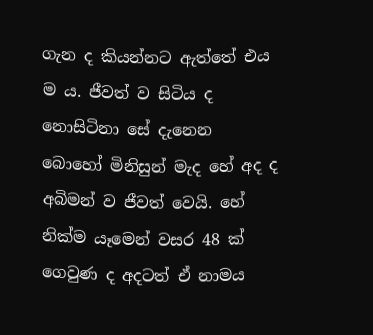ගැන ද කියන්නට ඇත්තේ එය ම ය. ජීවත් ව සිටිය ද නොසිටිනා සේ දැනෙන බොහෝ මිනිසුන් මැද හේ අද ද අබිමන් ව ජීවත් වෙයි. හේ නික්ම යෑමෙන් වසර 48 ක් ගෙවුණ ද අදටත් ඒ නාමය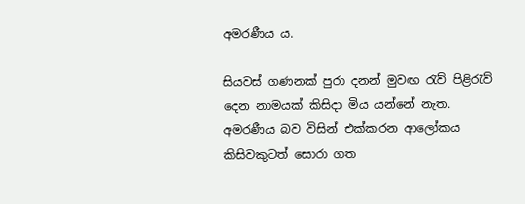අමරණීය ය.

සියවස් ගණනක් පුරා දනන් මුවඟ රැව් පිළිරැව් දෙන නාමයක් කිසිදා මිය යන්නේ නැත. අමරණීය බව විසින් එක්කරන ආලෝකය කිසිවකුටත් සොරා ගත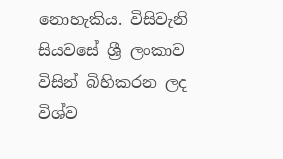නොහැකිය. විසිවැනි සියවසේ ශ්‍රී ලංකාව විසින් බිහිකරන ලද විශ්ව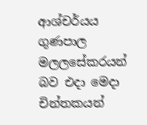ආශ්චර්යය ගුණපාල මලලසේකරයන් බව එදා මෙදා චින්තකයන්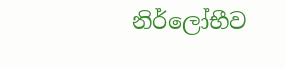නිර්ලෝභීව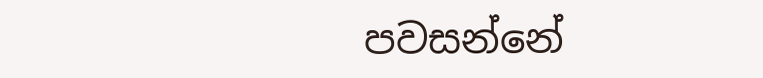පවසන්නේ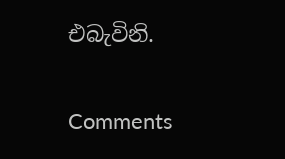එබැවිනි.

Comments